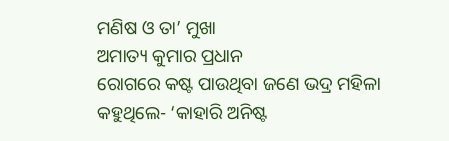ମଣିଷ ଓ ତା’ ମୁଖା
ଅମାତ୍ୟ କୁମାର ପ୍ରଧାନ
ରୋଗରେ କଷ୍ଟ ପାଉଥିବା ଜଣେ ଭଦ୍ର ମହିଳା କହୁଥିଲେ- ‘କାହାରି ଅନିଷ୍ଟ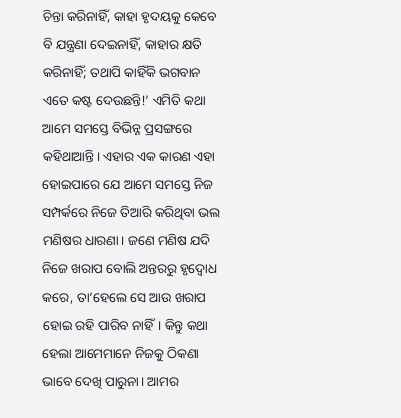ଚିନ୍ତା କରିନାହିଁ, କାହା ହୃଦୟକୁ କେବେ ବି ଯନ୍ତ୍ରଣା ଦେଇନାହିଁ, କାହାର କ୍ଷତି କରିନାହିଁ; ତଥାପି କାହିଁକି ଭଗବାନ ଏତେ କଷ୍ଟ ଦେଉଛନ୍ତି!’ ଏମିତି କଥା ଆମେ ସମସ୍ତେ ବିଭିନ୍ନ ପ୍ରସଙ୍ଗରେ କହିଥାଆନ୍ତି। ଏହାର ଏକ କାରଣ ଏହା ହୋଇପାରେ ଯେ ଆମେ ସମସ୍ତେ ନିଜ ସମ୍ପର୍କରେ ନିଜେ ତିଆରି କରିଥିବା ଭଲ ମଣିଷର ଧାରଣା। ଜଣେ ମଣିଷ ଯଦି ନିଜେ ଖରାପ ବୋଲି ଅନ୍ତରରୁ ହୃଦ୍ବୋଧ କରେ, ତା’ହେଲେ ସେ ଆଉ ଖରାପ ହୋଇ ରହି ପାରିବ ନାହିଁ। କିନ୍ତୁ କଥା ହେଲା ଆମେମାନେ ନିଜକୁ ଠିକଣା ଭାବେ ଦେଖି ପାରୁନା। ଆମର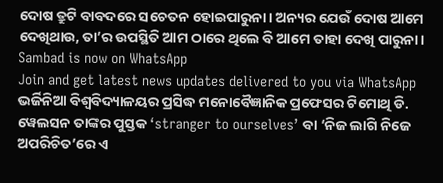ଦୋଷ ତ୍ରୁଟି ବାବଦରେ ସଚେତନ ହୋଇପାରୁନା। ଅନ୍ୟର ଯେଉଁ ଦୋଷ ଆମେ ଦେଖିଥାଉ, ତା’ର ଉପସ୍ଥିତି ଆମ ଠାରେ ଥିଲେ ବି ଆମେ ତାହା ଦେଖି ପାରୁନା।
Sambad is now on WhatsApp
Join and get latest news updates delivered to you via WhatsApp
ଭର୍ଜିନିଆ ବିଶ୍ୱବିଦ୍ୟାଳୟର ପ୍ରସିଦ୍ଧ ମନୋବୈଜ୍ଞାନିକ ପ୍ରଫେସର ଟିମୋଥି ଡି. ୱେଲସନ ତାଙ୍କର ପୁସ୍ତକ ‘stranger to ourselves’ ବା ‘ନିଜ ଲାଗି ନିଜେ ଅପରିଚିତ’ରେ ଏ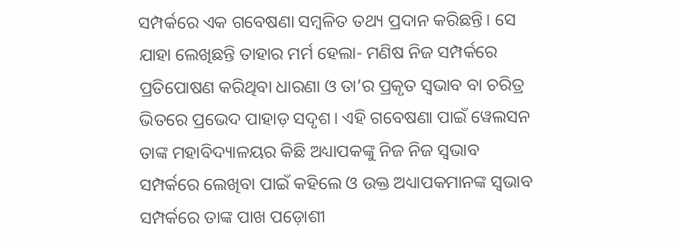ସମ୍ପର୍କରେ ଏକ ଗବେଷଣା ସମ୍ବଳିତ ତଥ୍ୟ ପ୍ରଦାନ କରିଛନ୍ତି। ସେ ଯାହା ଲେଖିଛନ୍ତି ତାହାର ମର୍ମ ହେଲା- ମଣିଷ ନିଜ ସମ୍ପର୍କରେ ପ୍ରତିପୋଷଣ କରିଥିବା ଧାରଣା ଓ ତା’ର ପ୍ରକୃତ ସ୍ବଭାବ ବା ଚରିତ୍ର ଭିତରେ ପ୍ରଭେଦ ପାହାଡ଼ ସଦୃଶ। ଏହି ଗବେଷଣା ପାଇଁ ୱେଲସନ ତାଙ୍କ ମହାବିଦ୍ୟାଳୟର କିଛି ଅଧ୍ୟାପକଙ୍କୁ ନିଜ ନିଜ ସ୍ୱଭାବ ସମ୍ପର୍କରେ ଲେଖିବା ପାଇଁ କହିଲେ ଓ ଉକ୍ତ ଅଧ୍ୟାପକମାନଙ୍କ ସ୍ୱଭାବ ସମ୍ପର୍କରେ ତାଙ୍କ ପାଖ ପଡ଼ୋଶୀ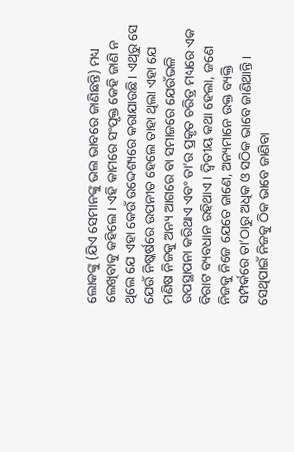ଲୋକଙ୍କୁ (ଯିଏ ସେମାନଙ୍କୁ ଭଲ ଭାବରେ ଜାଣିଛନ୍ତି) ମଧ୍ୟ ଲେଖିବାକୁ କହିଲେ। ଏହି କାମରେ ସଂପୃକ୍ତ କେହି ଜାଣି ନ ଥିଲେ ଯେ ଏହା କେଉଁ ଉଦ୍ଦେଶ୍ୟରେ କରାଯାଉଛି। ଏଥିରୁ ସେ ଯେଉଁ ନିଷ୍କର୍ଷରେ ଉପନୀତ ହେଲେ ତାହା ଥିଲା ଏହା ଯେ ମଣିଷ ନିଜକୁ ଅନ୍ୟ ଆଗରେ ବା ସମାଜରେ ଯେଉଁଭଳି ଉପସ୍ଥାପନା କରିଥାଏ ଏବଂ ତା’ର ପ୍ରକୃତ ଚରିତ୍ର ମଧ୍ୟରେ ଏକ ବିରାଟ ବ୍ୟବଧାନ ରହିଥାଏ। ଦ୍ବିତୀୟ କଥା ହେଲା, ଜଣେ ନିଜକୁ ନିଜେ ଯେତେ ଜାଣେ, ଅନ୍ୟମାନେ ଉକ୍ତ ବ୍ୟକ୍ତି ସମ୍ପର୍କରେ ତା’ଠାରୁ ଅଧିକ ଓ ସଠିକ ଭାବେ ଜାଣିଥାନ୍ତି। ସେଥିପାଇଁ ନିଜକୁ ଠିକ ଭାବେ ଜାଣିବା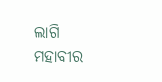ଲାଗି ମହାବୀର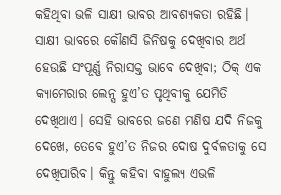କହିଥିବା ଭଳି ସାକ୍ଷୀ ଭାବର ଆବଶ୍ୟକତା ରହିଛି। ସାକ୍ଷୀ ଭାବରେ କୌଣସି ଜିନିଷକୁ ଦେଖିବାର ଅର୍ଥ ହେଉଛି ସଂପୂର୍ଣ୍ଣ ନିରାସକ୍ତ ଭାବେ ଦେଖିବା; ଠିକ୍ ଏକ କ୍ୟାମେରାର ଲେନ୍ସ ହୁଏ’ତ ପୃଥିବୀକୁ ଯେମିତି ଦେଖିଥାଏ। ସେହି ଭାବରେ ଜଣେ ମଣିଷ ଯଦି ନିଜକୁ ଦେଖେ, ତେବେ ହୁଏ’ତ ନିଜର ଦୋଷ ଦୁର୍ବଳତାକୁ ସେ ଦେଖିପାରିବ। କିନ୍ତୁ କହିବା ବାହୁଲ୍ୟ ଏଭଳି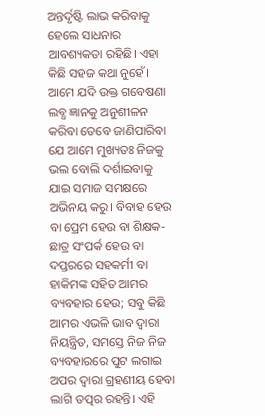ଅନ୍ତର୍ଦୃଷ୍ଟି ଲାଭ କରିବାକୁ ହେଲେ ସାଧନାର ଆବଶ୍ୟକତା ରହିଛି। ଏହା କିଛି ସହଜ କଥା ନୁହେଁ।
ଆମେ ଯଦି ଉକ୍ତ ଗବେଷଣା ଲବ୍ଧ ଜ୍ଞାନକୁ ଅନୁଶୀଳନ କରିବା ତେବେ ଜାଣିପାରିବା ଯେ ଆମେ ମୁଖ୍ୟତଃ ନିଜକୁ ଭଲ ବୋଲି ଦର୍ଶାଇବାକୁ ଯାଇ ସମାଜ ସମକ୍ଷରେ ଅଭିନୟ କରୁ। ବିବାହ ହେଉ ବା ପ୍ରେମ ହେଉ ବା ଶିକ୍ଷକ-ଛାତ୍ର ସଂପର୍କ ହେଉ ବା ଦପ୍ତରରେ ସହକର୍ମୀ ବା ହାକିମଙ୍କ ସହିତ ଆମର ବ୍ୟବହାର ହେଉ; ସବୁ କିଛି ଆମର ଏଭଳି ଭାବ ଦ୍ବାରା ନିୟନ୍ତ୍ରିତ, ସମସ୍ତେ ନିଜ ନିଜ ବ୍ୟବହାରରେ ପୁଟ ଲଗାଇ ଅପର ଦ୍ବାରା ଗ୍ରହଣୀୟ ହେବା ଲାଗି ତତ୍ପର ରହନ୍ତି। ଏହି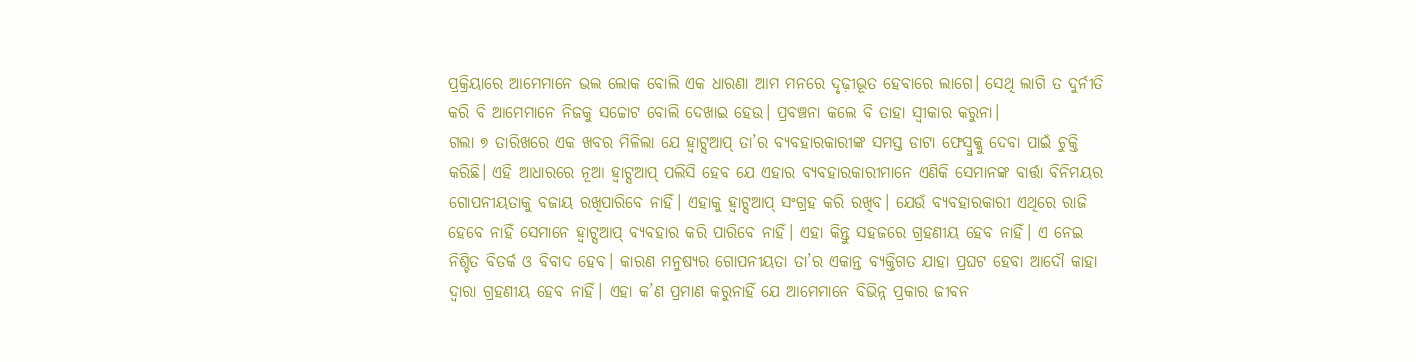ପ୍ରକ୍ରିୟାରେ ଆମେମାନେ ଭଲ ଲୋକ ବୋଲି ଏକ ଧାରଣା ଆମ ମନରେ ଦୃଢ଼ୀଭୂତ ହେବାରେ ଲାଗେ। ସେଥି ଲାଗି ତ ଦୁର୍ନୀତି କରି ବି ଆମେମାନେ ନିଜକୁ ସଚ୍ଚୋଟ ବୋଲି ଦେଖାଇ ହେଉ। ପ୍ରବଞ୍ଚନା କଲେ ବି ତାହା ସ୍ବୀକାର କରୁନା।
ଗଲା ୭ ତାରିଖରେ ଏକ ଖବର ମିଳିଲା ଯେ ହ୍ବାଟ୍ସଆପ୍ ତା’ର ବ୍ୟବହାରକାରୀଙ୍କ ସମସ୍ତ ଡାଟା ଫେସ୍ବୁକ୍କୁ ଦେବା ପାଇଁ ଚୁକ୍ତି କରିଛି। ଏହି ଆଧାରରେ ନୂଆ ହ୍ବାଟ୍ସଆପ୍ ପଲିସି ହେବ ଯେ ଏହାର ବ୍ୟବହାରକାରୀମାନେ ଏଣିକି ସେମାନଙ୍କ ବାର୍ତ୍ତା ବିନିମୟର ଗୋପନୀୟତାକୁ ବଜାୟ ରଖିପାରିବେ ନାହିଁ। ଏହାକୁ ହ୍ବାଟ୍ସଆପ୍ ସଂଗ୍ରହ କରି ରଖିବ। ଯେଉଁ ବ୍ୟବହାରକାରୀ ଏଥିରେ ରାଜି ହେବେ ନାହିଁ ସେମାନେ ହ୍ବାଟ୍ସଆପ୍ ବ୍ୟବହାର କରି ପାରିବେ ନାହିଁ। ଏହା କିନ୍ତୁ ସହଜରେ ଗ୍ରହଣୀୟ ହେବ ନାହିଁ। ଏ ନେଇ ନିଶ୍ଚିତ ବିତର୍କ ଓ ବିବାଦ ହେବ। କାରଣ ମନୁଷ୍ୟର ଗୋପନୀୟତା ତା’ର ଏକାନ୍ତ ବ୍ୟକ୍ତିଗତ ଯାହା ପ୍ରଘଟ ହେବା ଆଦୌ କାହା ଦ୍ବାରା ଗ୍ରହଣୀୟ ହେବ ନାହିଁ। ଏହା କ’ଣ ପ୍ରମାଣ କରୁନାହିଁ ଯେ ଆମେମାନେ ବିଭିନ୍ନ ପ୍ରକାର ଜୀବନ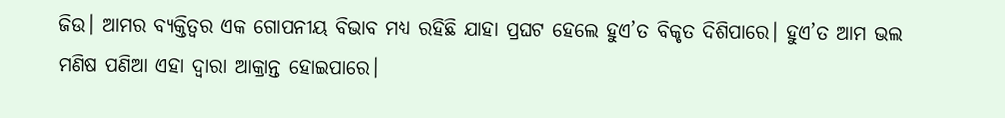ଜିଉ। ଆମର ବ୍ୟକ୍ତିତ୍ବର ଏକ ଗୋପନୀୟ ବିଭାବ ମଧ୍ୟ ରହିଛି ଯାହା ପ୍ରଘଟ ହେଲେ ହୁଏ’ତ ବିକୃତ ଦିଶିପାରେ। ହୁଏ’ତ ଆମ ଭଲ ମଣିଷ ପଣିଆ ଏହା ଦ୍ବାରା ଆକ୍ରାନ୍ତ ହୋଇପାରେ।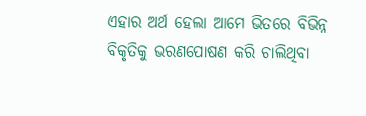ଏହାର ଅର୍ଥ ହେଲା ଆମେ ଭିତରେ ବିଭିନ୍ନ ବିକୃତିକୁ ଭରଣପୋଷଣ କରି ଚାଲିଥିବା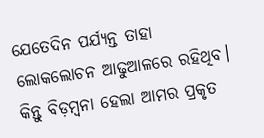ଯେତେଦିନ ପର୍ଯ୍ୟନ୍ତ ତାହା ଲୋକଲୋଚନ ଆଢୁଆଳରେ ରହିଥିବ। କିନ୍ତୁ ବିଡ଼ମ୍ବନା ହେଲା ଆମର ପ୍ରକୃତ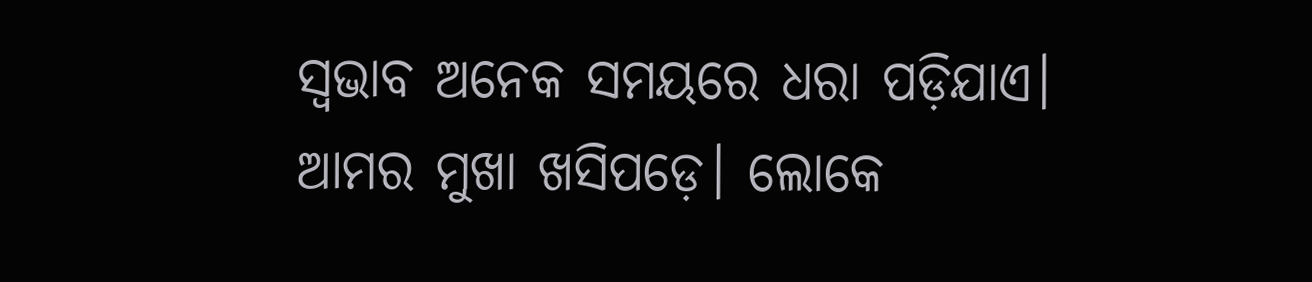ସ୍ୱଭାବ ଅନେକ ସମୟରେ ଧରା ପଡ଼ିଯାଏ। ଆମର ମୁଖା ଖସିପଡ଼େ। ଲୋକେ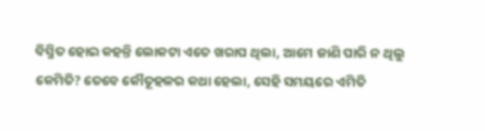ବିସ୍ମିତ ହୋଇ କହନ୍ତି ଲୋକଟା ଏତେ ଖରାପ ଥିଲା, ଆମେ ଜାଣି ପାରି ନ ଥିଲୁ କେମିତି? ତେବେ କୌତୂହଳର କଥା ହେଲା, ସେହି ସମୟରେ ଏମିତି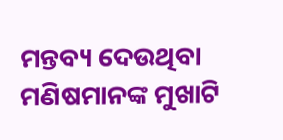ମନ୍ତବ୍ୟ ଦେଉଥିବା ମଣିଷମାନଙ୍କ ମୁଖାଟି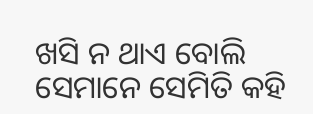ଖସି ନ ଥାଏ ବୋଲି ସେମାନେ ସେମିତି କହି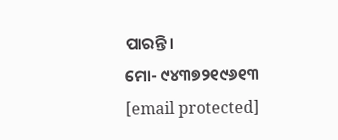ପାରନ୍ତି।
ମୋ- ୯୪୩୭୨୧୯୬୧୩
[email protected]